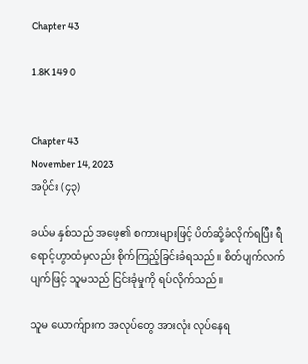Chapter 43

1.8K 149 0


Chapter 43
November 14, 2023
အပိုင်း (၄၃)

ခယ်မ နှစ်သည် အဖေ့၏ စကားများဖြင့် ပိတ်ဆို့ခံလိုက်ရပြီး ရီရောင့်ဟွာထံမှလည်း စိုက်ကြည့်ခြင်းခံရသည်။ စိတ်ပျက်လက်ပျက်ဖြင့် သူမသည် ငြင်းခုံမှုကို ရပ်လိုက်သည်။

သူမ ယောက်ျားက အလုပ်တွေ အားလုံး လုပ်နေရ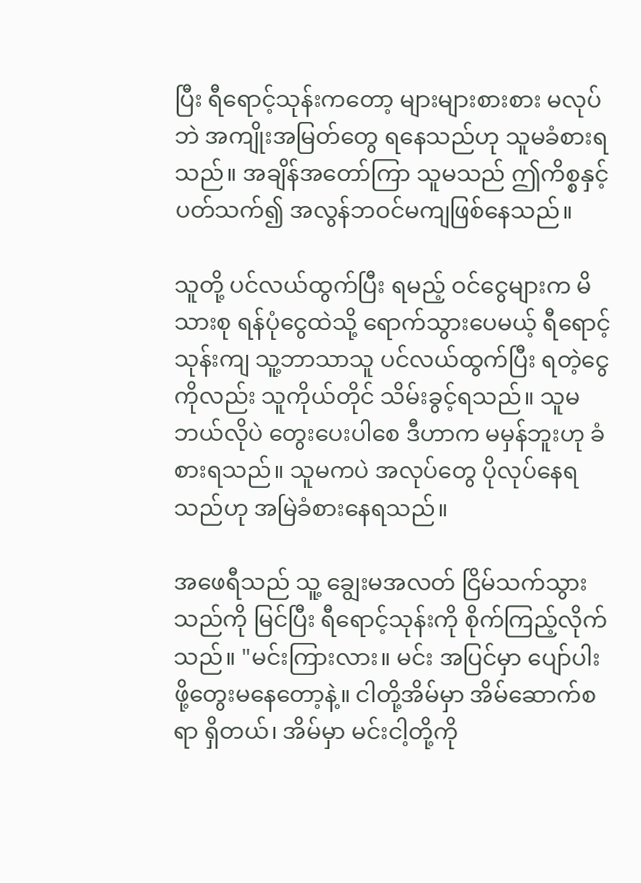ပြီး ရီရောင့်သုန်းကတော့ များများစားစား မလုပ်ဘဲ အကျိုးအမြတ်တွေ ရနေသည်ဟု သူမခံစားရသည်။ အချိန်အတော်ကြာ သူမသည် ဤကိစ္စနှင့်ပတ်သက်၍ အလွန်ဘဝင်မကျဖြစ်နေသည်။

သူတို့ ပင်လယ်ထွက်ပြီး ရမည့် ဝင်ငွေများက မိသားစု ရန်ပုံငွေထဲသို့ ရောက်သွားပေမယ့် ရီရောင့်သုန်းကျ သူ့ဘာသာသူ ပင်လယ်ထွက်ပြီး ရတဲ့ငွေကိုလည်း သူကိုယ်တိုင် သိမ်းခွင့်ရသည်။ သူမ ဘယ်လိုပဲ တွေးပေးပါစေ ဒီဟာက မမှန်ဘူးဟု ခံစားရသည်။ သူမကပဲ အလုပ်တွေ ပိုလုပ်နေရသည်ဟု အမြဲခံစားနေရသည်။

အဖေရီသည် သူ့ ချွေးမအလတ် ငြိမ်သက်သွားသည်ကို မြင်ပြီး ရီရောင့်သုန်းကို စိုက်ကြည့်လိုက်သည်။ "မင်းကြားလား။ မင်း အပြင်မှာ ပျော်ပါးဖို့တွေးမနေတော့နဲ့။ ငါတို့အိမ်မှာ အိမ်ဆောက်စရာ ရှိတယ်၊ အိမ်မှာ မင်းငါ့တို့ကို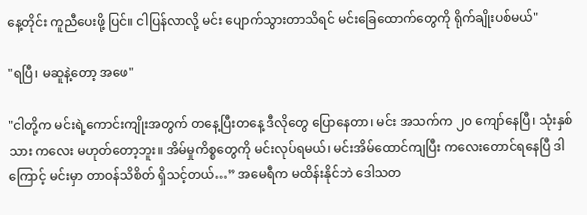နေ့တိုင်း ကူညီပေးဖို့ ပြင်။ ငါပြန်လာလို့ မင်း ပျောက်သွားတာသိရင် မင်းခြေထောက်တွေကို ရိုက်ချိုးပစ်မယ်"

"ရပြီ၊ မဆူနဲ့တော့ အဖေ"

"ငါတို့က မင်းရဲ့ကောင်းကျိုးအတွက် တနေ့ပြီးတနေ့ ဒီလိုတွေ ပြောနေတာ၊ မင်း အသက်က ၂၀ ကျော်နေပြီ၊ သုံးနှစ်သား ကလေး မဟုတ်တော့ဘူး။ အိမ်မှုကိစ္စတွေကို မင်းလုပ်ရမယ်၊ မင်းအိမ်ထောင်ကျပြီး ကလေးတောင်ရနေပြီ ဒါကြောင့် မင်းမှာ တာဝန်သိစိတ် ရှိသင့်တယ်…” အမေရီက မထိန်းနိုင်ဘဲ ဒေါသတ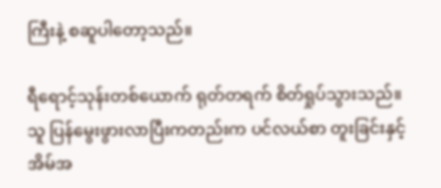ကြီးနဲ့ စဆူပါတော့သည်။

ရီရောင့်သုန်းတစ်ယောက် ရုတ်တရက် စိတ်ရှုပ်သွားသည်။ သူ ပြန်မွေးဖွားလာပြီးကတည်းက ပင်လယ်စာ တူးခြင်းနှင့် အိမ်အ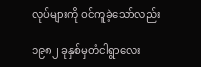လုပ်များကို ဝင်ကူခဲ့သော်လည်း

၁၉၈၂ ခုနှစ်မှတံငါရွာလေး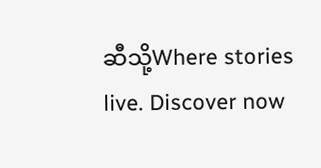ဆီသို့Where stories live. Discover now